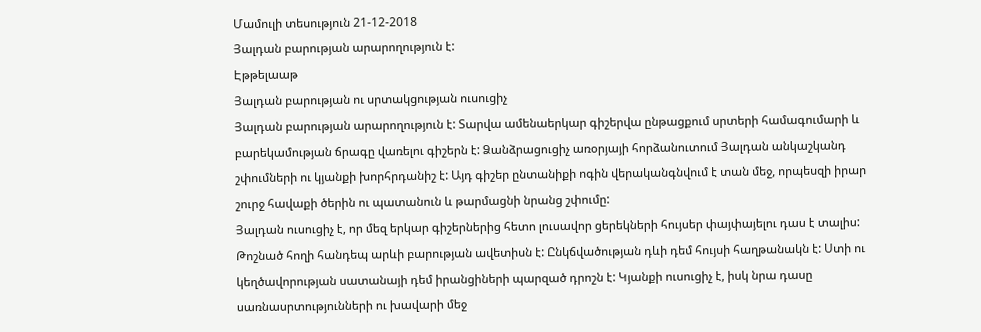Մամուլի տեսություն 21-12-2018
Յալդան բարության արարողություն է:
Էթթելաաթ
Յալդան բարության ու սրտակցության ուսուցիչ
Յալդան բարության արարողություն է: Տարվա ամենաերկար գիշերվա ընթացքում սրտերի համագումարի և բարեկամության ճրագը վառելու գիշերն է: Ձանձրացուցիչ առօրյայի հորձանուտում Յալդան անկաշկանդ շփումների ու կյանքի խորհրդանիշ է: Այդ գիշեր ընտանիքի ոգին վերականգնվում է տան մեջ, որպեսզի իրար շուրջ հավաքի ծերին ու պատանուն և թարմացնի նրանց շփումը:
Յալդան ուսուցիչ է, որ մեզ երկար գիշերներից հետո լուսավոր ցերեկների հույսեր փայփայելու դաս է տալիս: Թոշնած հողի հանդեպ արևի բարության ավետիսն է: Ընկճվածության դևի դեմ հույսի հաղթանակն է: Ստի ու կեղծավորության սատանայի դեմ իրանցիների պարզած դրոշն է: Կյանքի ուսուցիչ է, իսկ նրա դասը սառնասրտությունների ու խավարի մեջ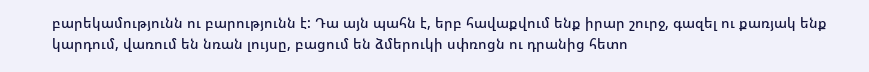բարեկամությունն ու բարությունն է: Դա այն պահն է, երբ հավաքվում ենք իրար շուրջ, գազել ու քառյակ ենք կարդում, վառում են նռան լույսը, բացում են ձմերուկի սփռոցն ու դրանից հետո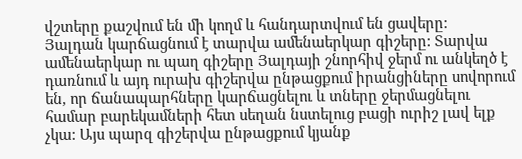վշտերը քաշվում են մի կողմ և հանդարտվում են ցավերը:
Յալդան կարճացնում է տարվա ամենաերկար գիշերը: Տարվա ամենաերկար ու պաղ գիշերը Յալդայի շնորհիվ ջերմ ու անկեղծ է դառնում և այդ ուրախ գիշերվա ընթացքում իրանցիները սովորում են, որ ճանապարհները կարճացնելու և տները ջերմացնելու համար բարեկամների հետ սեղան նստելուց բացի ուրիշ լավ ելք չկա: Այս պարզ գիշերվա ընթացքում կյանք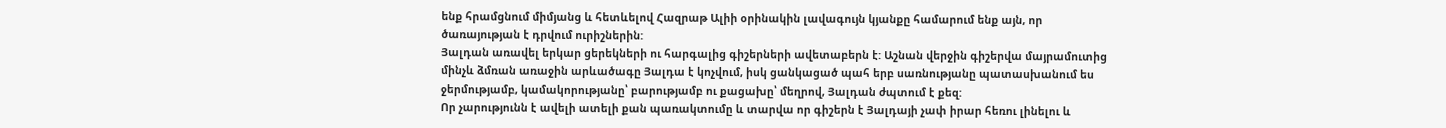ենք հրամցնում միմյանց և հետևելով Հազրաթ Ալիի օրինակին լավագույն կյանքը համարում ենք այն, որ ծառայության է դրվում ուրիշներին:
Յալդան առավել երկար ցերեկների ու հարգալից գիշերների ավետաբերն է: Աշնան վերջին գիշերվա մայրամուտից մինչև ձմռան առաջին արևածագը Յալդա է կոչվում, իսկ ցանկացած պահ երբ սառնությանը պատասխանում ես ջերմությամբ, կամակորությանը՝ բարությամբ ու քացախը՝ մեղրով, Յալդան ժպտում է քեզ:
Որ չարությունն է ավելի ատելի քան պառակտումը և տարվա որ գիշերն է Յալդայի չափ իրար հեռու լինելու և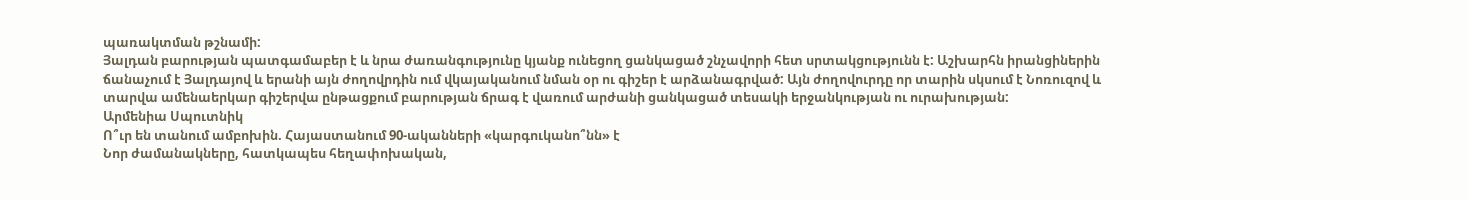պառակտման թշնամի:
Յալդան բարության պատգամաբեր է և նրա ժառանգությունը կյանք ունեցող ցանկացած շնչավորի հետ սրտակցությունն է: Աշխարհն իրանցիներին ճանաչում է Յալդայով և երանի այն ժողովրդին ում վկայականում նման օր ու գիշեր է արձանագրված: Այն ժողովուրդը որ տարին սկսում է Նոռուզով և տարվա ամենաերկար գիշերվա ընթացքում բարության ճրագ է վառում արժանի ցանկացած տեսակի երջանկության ու ուրախության:
Արմենիա Սպուտնիկ
Ո՞ւր են տանում ամբոխին. Հայաստանում 90-ականների «կարգուկանո՞նն» է
Նոր ժամանակները, հատկապես հեղափոխական,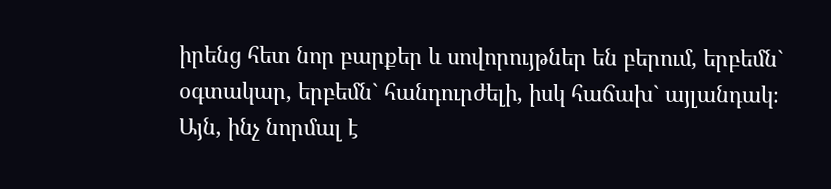իրենց հետ նոր բարքեր և սովորույթներ են բերում, երբեմն` օգտակար, երբեմն` հանդուրժելի, իսկ հաճախ` այլանդակ։ Այն, ինչ նորմալ է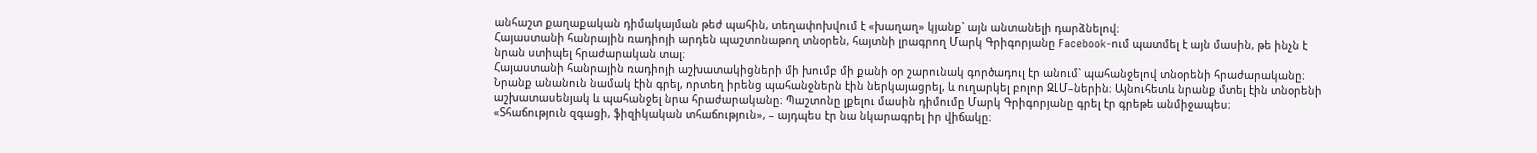անհաշտ քաղաքական դիմակայման թեժ պահին, տեղափոխվում է «խաղաղ» կյանք` այն անտանելի դարձնելով։
Հայաստանի հանրային ռադիոյի արդեն պաշտոնաթող տնօրեն, հայտնի լրագրող Մարկ Գրիգորյանը Facebook-ում պատմել է այն մասին, թե ինչն է նրան ստիպել հրաժարական տալ։
Հայաստանի հանրային ռադիոյի աշխատակիցների մի խումբ մի քանի օր շարունակ գործադուլ էր անում` պահանջելով տնօրենի հրաժարականը։ Նրանք անանուն նամակ էին գրել, որտեղ իրենց պահանջներն էին ներկայացրել, և ուղարկել բոլոր ԶԼՄ–ներին։ Այնուհետև նրանք մտել էին տնօրենի աշխատասենյակ և պահանջել նրա հրաժարականը։ Պաշտոնը լքելու մասին դիմումը Մարկ Գրիգորյանը գրել էր գրեթե անմիջապես։
«Տհաճություն զգացի, ֆիզիկական տհաճություն», – այդպես էր նա նկարագրել իր վիճակը։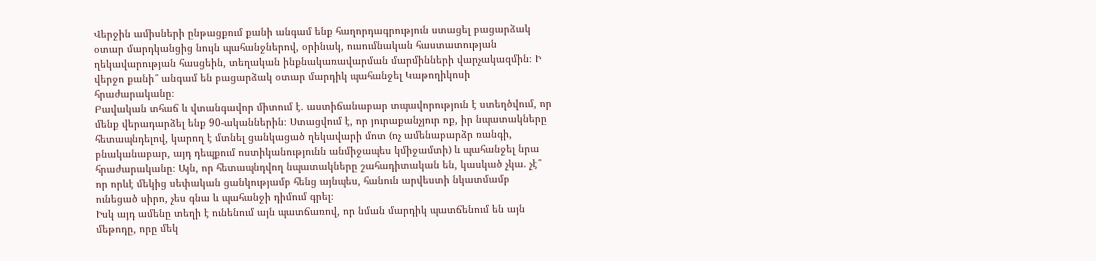Վերջին ամիսների ընթացքում քանի անգամ ենք հաղորդագրություն ստացել բացարձակ օտար մարդկանցից նույն պահանջներով, օրինակ, ուսումնական հաստատության ղեկավարության հասցեին, տեղական ինքնակառավարման մարմինների վարչակազմին։ Ի վերջո քանի՞ անգամ են բացարձակ օտար մարդիկ պահանջել Կաթողիկոսի հրաժարականը։
Բավական տհաճ և վտանգավոր միտում է. աստիճանաբար տպավորություն է ստեղծվում, որ մենք վերադարձել ենք 90-ականներին։ Ստացվում է, որ յուրաքանչյուր ոք, իր նպատակները հետապնդելով, կարող է մտնել ցանկացած ղեկավարի մոտ (ոչ ամենաբարձր ռանգի, բնականաբար, այդ դեպքում ոստիկանությունն անմիջապես կմիջամտի) և պահանջել նրա հրաժարականը։ Այն, որ հետապնդվող նպատակները շահադիտական են, կասկած չկա. չէ՞ որ որևէ մեկից սեփական ցանկությամբ հենց այնպես, հանուն արվեստի նկատմամբ ունեցած սիրո, չես գնա և պահանջի դիմում գրել։
Իսկ այդ ամենը տեղի է ունենում այն պատճառով, որ նման մարդիկ պատճենում են այն մեթոդը, որը մեկ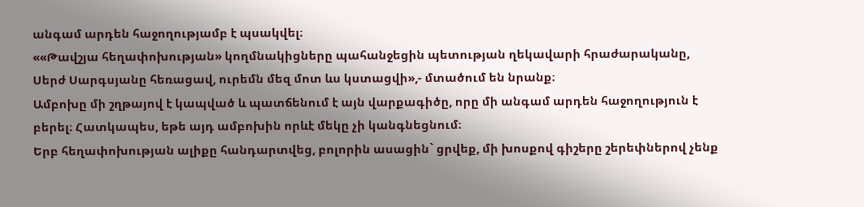անգամ արդեն հաջողությամբ է պսակվել։
««Թավշյա հեղափոխության» կողմնակիցները պահանջեցին պետության ղեկավարի հրաժարականը, Սերժ Սարգսյանը հեռացավ, ուրեմն մեզ մոտ ևս կստացվի»,- մտածում են նրանք։
Ամբոխը մի շղթայով է կապված և պատճենում է այն վարքագիծը, որը մի անգամ արդեն հաջողություն է բերել։ Հատկապես, եթե այդ ամբոխին որևէ մեկը չի կանգնեցնում։
Երբ հեղափոխության ալիքը հանդարտվեց, բոլորին ասացին` ցրվեք, մի խոսքով գիշերը շերեփներով չենք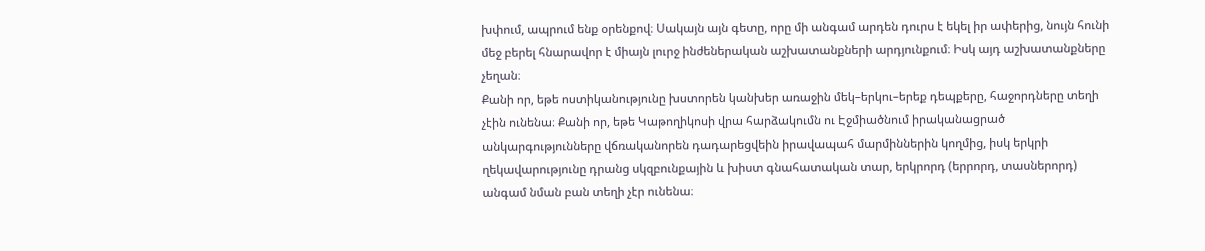խփում, ապրում ենք օրենքով։ Սակայն այն գետը, որը մի անգամ արդեն դուրս է եկել իր ափերից, նույն հունի մեջ բերել հնարավոր է միայն լուրջ ինժեներական աշխատանքների արդյունքում։ Իսկ այդ աշխատանքները չեղան։
Քանի որ, եթե ոստիկանությունը խստորեն կանխեր առաջին մեկ–երկու–երեք դեպքերը, հաջորդները տեղի չէին ունենա։ Քանի որ, եթե Կաթողիկոսի վրա հարձակումն ու Էջմիածնում իրականացրած անկարգությունները վճռականորեն դադարեցվեին իրավապահ մարմիններին կողմից, իսկ երկրի ղեկավարությունը դրանց սկզբունքային և խիստ գնահատական տար, երկրորդ (երրորդ, տասներորդ) անգամ նման բան տեղի չէր ունենա։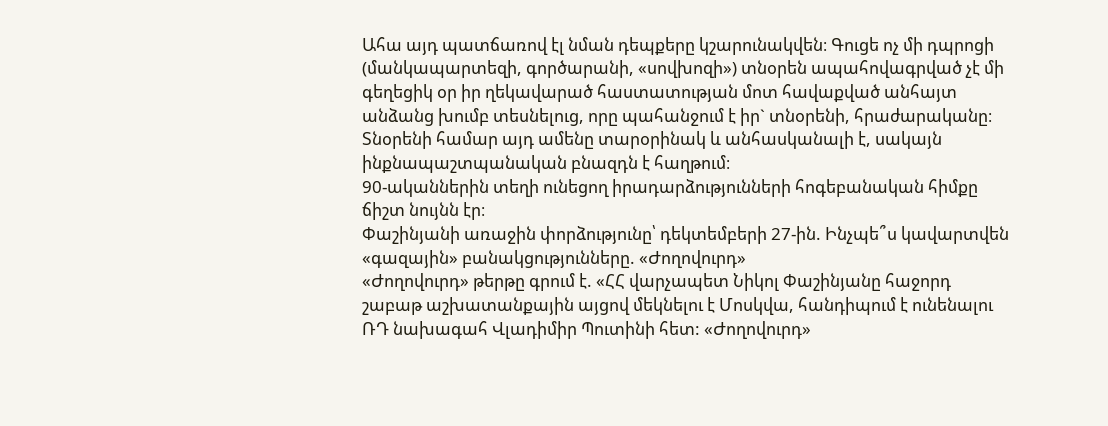Ահա այդ պատճառով էլ նման դեպքերը կշարունակվեն։ Գուցե ոչ մի դպրոցի (մանկապարտեզի, գործարանի, «սովխոզի») տնօրեն ապահովագրված չէ մի գեղեցիկ օր իր ղեկավարած հաստատության մոտ հավաքված անհայտ անձանց խումբ տեսնելուց, որը պահանջում է իր` տնօրենի, հրաժարականը։ Տնօրենի համար այդ ամենը տարօրինակ և անհասկանալի է, սակայն ինքնապաշտպանական բնազդն է հաղթում։
90-ականներին տեղի ունեցող իրադարձությունների հոգեբանական հիմքը ճիշտ նույնն էր։
Փաշինյանի առաջին փորձությունը՝ դեկտեմբերի 27-ին. Ինչպե՞ս կավարտվեն «գազային» բանակցությունները. «Ժողովուրդ»
«Ժողովուրդ» թերթը գրում է. «ՀՀ վարչապետ Նիկոլ Փաշինյանը հաջորդ շաբաթ աշխատանքային այցով մեկնելու է Մոսկվա, հանդիպում է ունենալու ՌԴ նախագահ Վլադիմիր Պուտինի հետ: «Ժողովուրդ»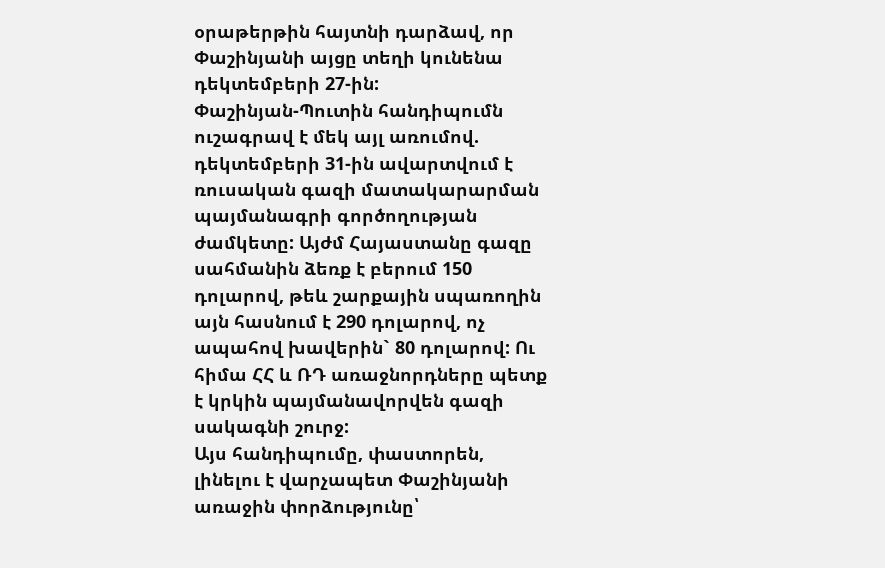օրաթերթին հայտնի դարձավ, որ Փաշինյանի այցը տեղի կունենա դեկտեմբերի 27-ին:
Փաշինյան-Պուտին հանդիպումն ուշագրավ է մեկ այլ առումով. դեկտեմբերի 31-ին ավարտվում է ռուսական գազի մատակարարման պայմանագրի գործողության ժամկետը: Այժմ Հայաստանը գազը սահմանին ձեռք է բերում 150 դոլարով, թեև շարքային սպառողին այն հասնում է 290 դոլարով, ոչ ապահով խավերին` 80 դոլարով: Ու հիմա ՀՀ և ՌԴ առաջնորդները պետք է կրկին պայմանավորվեն գազի սակագնի շուրջ:
Այս հանդիպումը, փաստորեն, լինելու է վարչապետ Փաշինյանի առաջին փորձությունը՝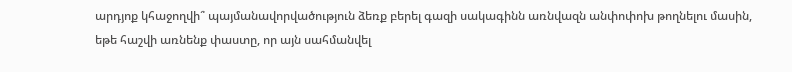արդյոք կհաջողվի՞ պայմանավորվածություն ձեռք բերել գազի սակագինն առնվազն անփոփոխ թողնելու մասին, եթե հաշվի առնենք փաստը, որ այն սահմանվել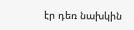էր դեռ նախկին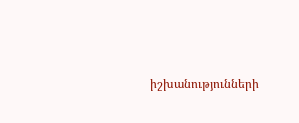իշխանությունների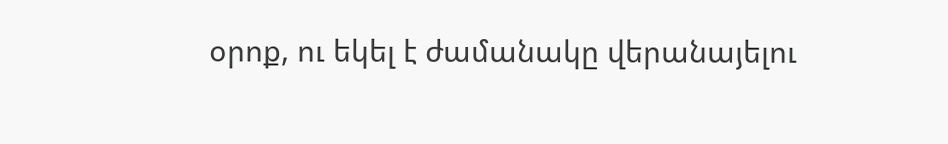օրոք, ու եկել է ժամանակը վերանայելու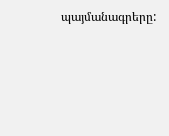պայմանագրերը: